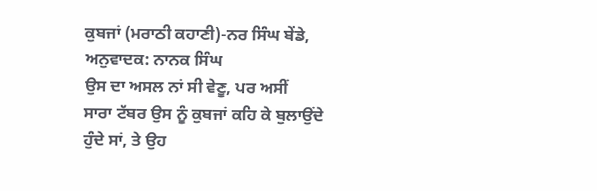ਕੁਬਜਾਂ (ਮਰਾਠੀ ਕਹਾਣੀ)-ਨਰ ਸਿੰਘ ਬੇਂਡੇ, ਅਨੁਵਾਦਕ: ਨਾਨਕ ਸਿੰਘ
ਉਸ ਦਾ ਅਸਲ ਨਾਂ ਸੀ ਵੇਣੂ, ਪਰ ਅਸੀਂ
ਸਾਰਾ ਟੱਬਰ ਉਸ ਨੂੰ ਕੁਬਜਾਂ ਕਹਿ ਕੇ ਬੁਲਾਉਂਦੇ
ਹੁੰਦੇ ਸਾਂ, ਤੇ ਉਹ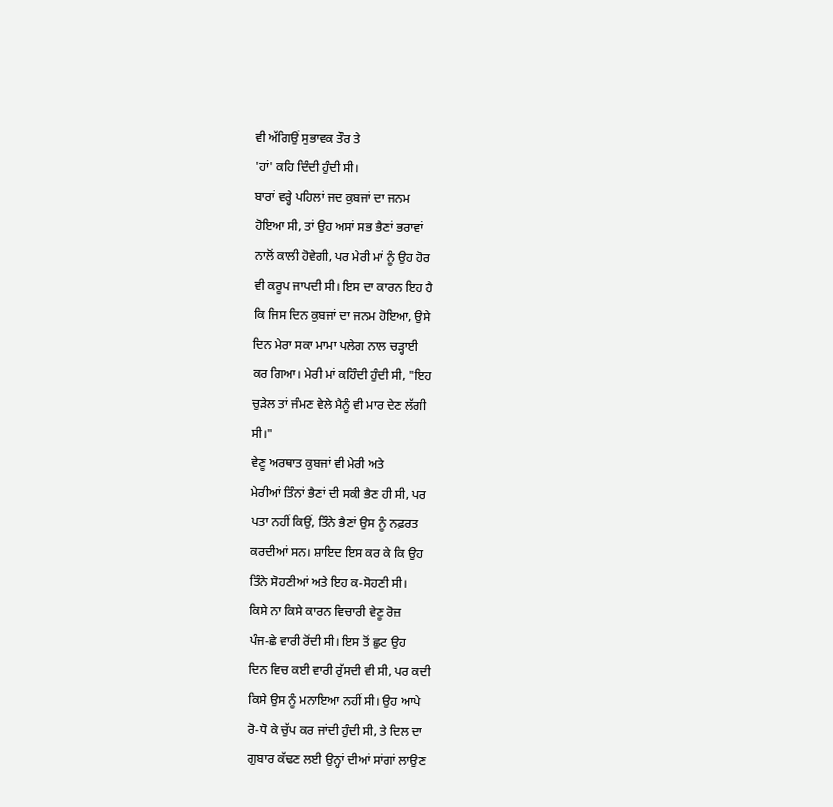ਵੀ ਅੱਗਿਉਂ ਸੁਭਾਵਕ ਤੌਰ ਤੇ
'ਹਾਂ' ਕਹਿ ਦਿੰਦੀ ਹੁੰਦੀ ਸੀ।
ਬਾਰਾਂ ਵਰ੍ਹੇ ਪਹਿਲਾਂ ਜਦ ਕੁਬਜਾਂ ਦਾ ਜਨਮ
ਹੋਇਆ ਸੀ, ਤਾਂ ਉਹ ਅਸਾਂ ਸਭ ਭੈਣਾਂ ਭਰਾਵਾਂ
ਨਾਲੋਂ ਕਾਲੀ ਹੋਵੇਗੀ, ਪਰ ਮੇਰੀ ਮਾਂ ਨੂੰ ਉਹ ਹੋਰ
ਵੀ ਕਰੂਪ ਜਾਪਦੀ ਸੀ। ਇਸ ਦਾ ਕਾਰਨ ਇਹ ਹੈ
ਕਿ ਜਿਸ ਦਿਨ ਕੁਬਜਾਂ ਦਾ ਜਨਮ ਹੋਇਆ, ਉਸੇ
ਦਿਨ ਮੇਰਾ ਸਕਾ ਮਾਮਾ ਪਲੇਗ ਨਾਲ ਚੜ੍ਹਾਈ
ਕਰ ਗਿਆ। ਮੇਰੀ ਮਾਂ ਕਹਿੰਦੀ ਹੁੰਦੀ ਸੀ, "ਇਹ
ਚੁੜੇਲ ਤਾਂ ਜੰਮਣ ਵੇਲੇ ਮੈਨੂੰ ਵੀ ਮਾਰ ਦੇਣ ਲੱਗੀ
ਸੀ।"
ਵੇਣੂ ਅਰਥਾਤ ਕੁਬਜਾਂ ਵੀ ਮੇਰੀ ਅਤੇ
ਮੇਰੀਆਂ ਤਿੰਨਾਂ ਭੈਣਾਂ ਦੀ ਸਕੀ ਭੈਣ ਹੀ ਸੀ, ਪਰ
ਪਤਾ ਨਹੀਂ ਕਿਉਂ, ਤਿੰਨੇ ਭੈਣਾਂ ਉਸ ਨੂੰ ਨਫ਼ਰਤ
ਕਰਦੀਆਂ ਸਨ। ਸ਼ਾਇਦ ਇਸ ਕਰ ਕੇ ਕਿ ਉਹ
ਤਿੰਨੇ ਸੋਹਣੀਆਂ ਅਤੇ ਇਹ ਕ-ਸੋਹਣੀ ਸੀ।
ਕਿਸੇ ਨਾ ਕਿਸੇ ਕਾਰਨ ਵਿਚਾਰੀ ਵੇਣੂ ਰੋਜ਼
ਪੰਜ-ਛੇ ਵਾਰੀ ਰੋਂਦੀ ਸੀ। ਇਸ ਤੋਂ ਛੁਟ ਉਹ
ਦਿਨ ਵਿਚ ਕਈ ਵਾਰੀ ਰੁੱਸਦੀ ਵੀ ਸੀ, ਪਰ ਕਦੀ
ਕਿਸੇ ਉਸ ਨੂੰ ਮਨਾਇਆ ਨਹੀਂ ਸੀ। ਉਹ ਆਪੇ
ਰੋ-ਧੋ ਕੇ ਚੁੱਪ ਕਰ ਜਾਂਦੀ ਹੁੰਦੀ ਸੀ, ਤੇ ਦਿਲ ਦਾ
ਗੁਬਾਰ ਕੱਢਣ ਲਈ ਉਨ੍ਹਾਂ ਦੀਆਂ ਸਾਂਗਾਂ ਲਾਉਣ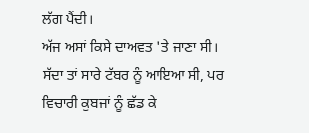ਲੱਗ ਪੈਂਦੀ।
ਅੱਜ ਅਸਾਂ ਕਿਸੇ ਦਾਅਵਤ 'ਤੇ ਜਾਣਾ ਸੀ।
ਸੱਦਾ ਤਾਂ ਸਾਰੇ ਟੱਬਰ ਨੂੰ ਆਇਆ ਸੀ, ਪਰ
ਵਿਚਾਰੀ ਕੁਬਜਾਂ ਨੂੰ ਛੱਡ ਕੇ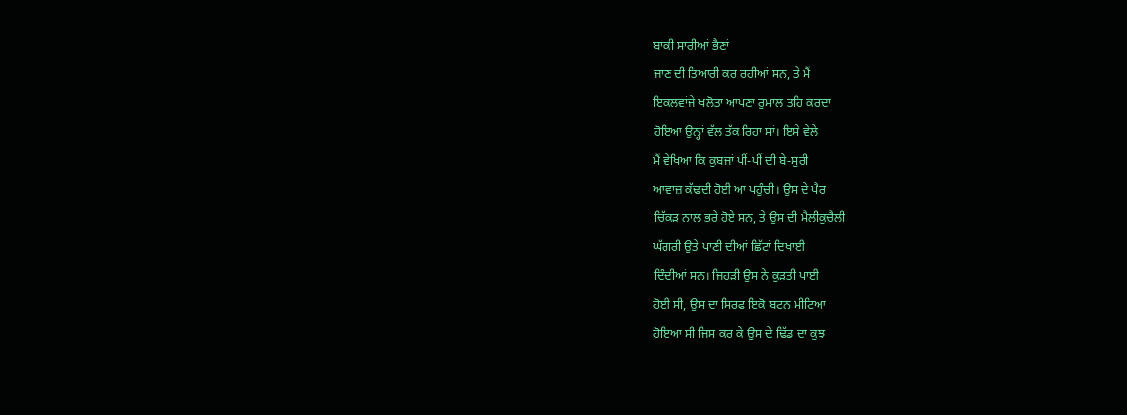ਬਾਕੀ ਸਾਰੀਆਂ ਭੈਣਾਂ
ਜਾਣ ਦੀ ਤਿਆਰੀ ਕਰ ਰਹੀਆਂ ਸਨ, ਤੇ ਮੈਂ
ਇਕਲਵਾਂਜੇ ਖਲੋਤਾ ਆਪਣਾ ਰੁਮਾਲ ਤਹਿ ਕਰਦਾ
ਹੋਇਆ ਉਨ੍ਹਾਂ ਵੱਲ ਤੱਕ ਰਿਹਾ ਸਾਂ। ਇਸੇ ਵੇਲੇ
ਮੈਂ ਵੇਖਿਆ ਕਿ ਕੁਬਜਾਂ ਪੀਂ-ਪੀਂ ਦੀ ਬੇ-ਸੁਰੀ
ਆਵਾਜ਼ ਕੱਢਦੀ ਹੋਈ ਆ ਪਹੁੰਚੀ। ਉਸ ਦੇ ਪੈਰ
ਚਿੱਕੜ ਨਾਲ ਭਰੇ ਹੋਏ ਸਨ, ਤੇ ਉਸ ਦੀ ਮੈਲੀਕੁਚੈਲੀ
ਘੱਗਰੀ ਉਤੇ ਪਾਣੀ ਦੀਆਂ ਛਿੱਟਾਂ ਦਿਖਾਈ
ਦਿੰਦੀਆਂ ਸਨ। ਜਿਹੜੀ ਉਸ ਨੇ ਕੁੜਤੀ ਪਾਈ
ਹੋਈ ਸੀ, ਉਸ ਦਾ ਸਿਰਫ ਇਕੋ ਬਟਨ ਮੀਟਿਆ
ਹੋਇਆ ਸੀ ਜਿਸ ਕਰ ਕੇ ਉਸ ਦੇ ਢਿੱਡ ਦਾ ਕੁਝ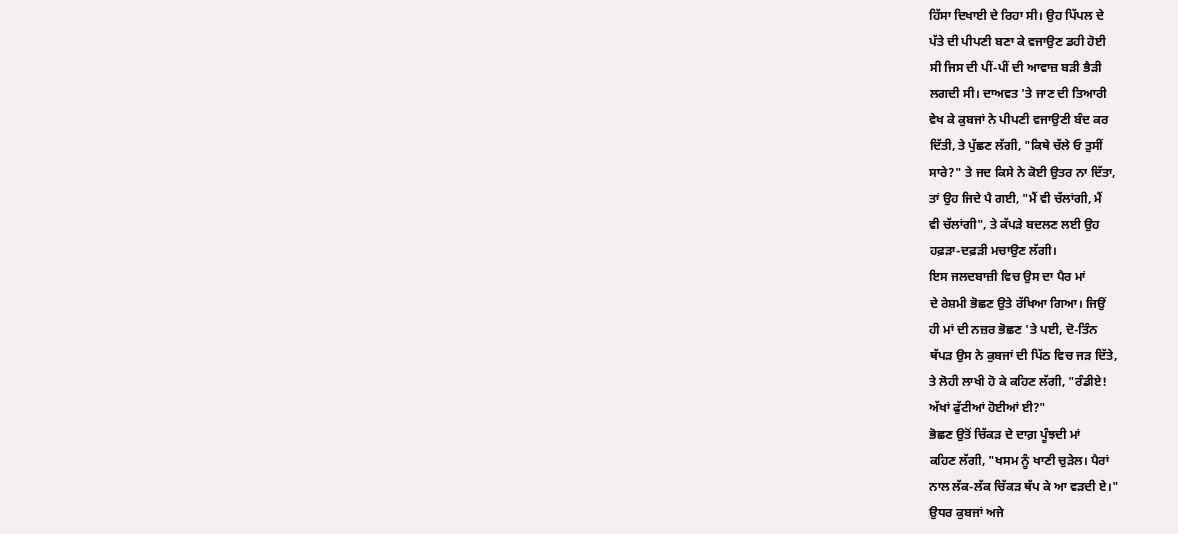ਹਿੱਸਾ ਦਿਖਾਈ ਦੇ ਰਿਹਾ ਸੀ। ਉਹ ਪਿੱਪਲ ਦੇ
ਪੱਤੇ ਦੀ ਪੀਪਣੀ ਬਣਾ ਕੇ ਵਜਾਉਣ ਡਹੀ ਹੋਈ
ਸੀ ਜਿਸ ਦੀ ਪੀਂ-ਪੀਂ ਦੀ ਆਵਾਜ਼ ਬੜੀ ਭੈੜੀ
ਲਗਦੀ ਸੀ। ਦਾਅਵਤ 'ਤੇ ਜਾਣ ਦੀ ਤਿਆਰੀ
ਵੇਖ ਕੇ ਕੁਬਜਾਂ ਨੇ ਪੀਪਣੀ ਵਜਾਉਣੀ ਬੰਦ ਕਰ
ਦਿੱਤੀ, ਤੇ ਪੁੱਛਣ ਲੱਗੀ, "ਕਿਥੇ ਚੱਲੇ ਓ ਤੁਸੀਂ
ਸਾਰੇ?" ਤੇ ਜਦ ਕਿਸੇ ਨੇ ਕੋਈ ਉਤਰ ਨਾ ਦਿੱਤਾ,
ਤਾਂ ਉਹ ਜਿਦੇ ਪੈ ਗਈ, "ਮੈਂ ਵੀ ਚੱਲਾਂਗੀ, ਮੈਂ
ਵੀ ਚੱਲਾਂਗੀ", ਤੇ ਕੱਪੜੇ ਬਦਲਣ ਲਈ ਉਹ
ਹਫ਼ੜਾ-ਦਫ਼ੜੀ ਮਚਾਉਣ ਲੱਗੀ।
ਇਸ ਜਲਦਬਾਜ਼ੀ ਵਿਚ ਉਸ ਦਾ ਪੈਰ ਮਾਂ
ਦੇ ਰੇਸ਼ਮੀ ਭੋਛਣ ਉਤੇ ਰੱਖਿਆ ਗਿਆ। ਜਿਉਂ
ਹੀ ਮਾਂ ਦੀ ਨਜ਼ਰ ਭੋਛਣ 'ਤੇ ਪਈ, ਦੋ-ਤਿੰਨ
ਥੱਪੜ ਉਸ ਨੇ ਕੁਬਜਾਂ ਦੀ ਪਿੱਠ ਵਿਚ ਜੜ ਦਿੱਤੇ,
ਤੇ ਲੋਹੀ ਲਾਖੀ ਹੋ ਕੇ ਕਹਿਣ ਲੱਗੀ, "ਰੰਡੀਏ!
ਅੱਖਾਂ ਫੁੱਟੀਆਂ ਹੋਈਆਂ ਈ?"
ਭੋਛਣ ਉਤੋਂ ਚਿੱਕੜ ਦੇ ਦਾਗ਼ ਪੂੰਝਦੀ ਮਾਂ
ਕਹਿਣ ਲੱਗੀ, "ਖਸਮ ਨੂੰ ਖਾਣੀ ਚੁੜੇਲ। ਪੈਰਾਂ
ਨਾਲ ਲੱਕ-ਲੱਕ ਚਿੱਕੜ ਥੱਪ ਕੇ ਆ ਵੜਦੀ ਏ।"
ਉਧਰ ਕੁਬਜਾਂ ਅਜੇ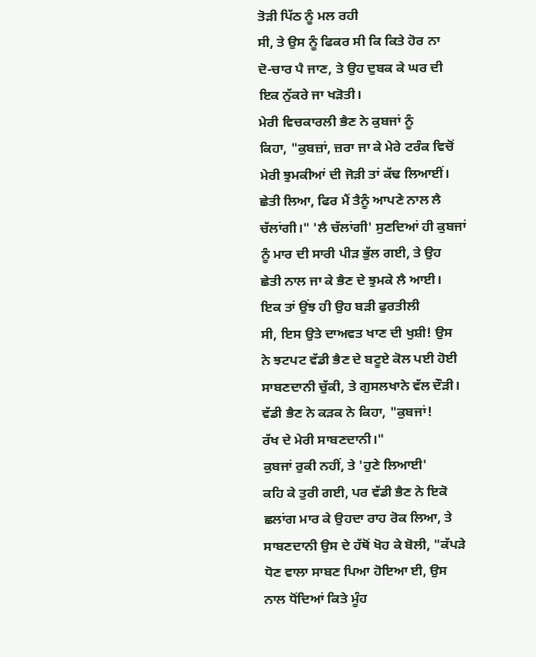ਤੋੜੀ ਪਿੱਠ ਨੂੰ ਮਲ ਰਹੀ
ਸੀ, ਤੇ ਉਸ ਨੂੰ ਫਿਕਰ ਸੀ ਕਿ ਕਿਤੇ ਹੋਰ ਨਾ
ਦੋ-ਚਾਰ ਪੈ ਜਾਣ, ਤੇ ਉਹ ਦੁਬਕ ਕੇ ਘਰ ਦੀ
ਇਕ ਨੁੱਕਰੇ ਜਾ ਖੜੋਤੀ।
ਮੇਰੀ ਵਿਚਕਾਰਲੀ ਭੈਣ ਨੇ ਕੁਬਜਾਂ ਨੂੰ
ਕਿਹਾ, "ਕੁਬਜ਼ਾਂ, ਜ਼ਰਾ ਜਾ ਕੇ ਮੇਰੇ ਟਰੰਕ ਵਿਚੋਂ
ਮੇਰੀ ਝੁਮਕੀਆਂ ਦੀ ਜੋੜੀ ਤਾਂ ਕੱਢ ਲਿਆਈਂ।
ਛੇਤੀ ਲਿਆ, ਫਿਰ ਮੈਂ ਤੈਨੂੰ ਆਪਣੇ ਨਾਲ ਲੈ
ਚੱਲਾਂਗੀ।" 'ਲੈ ਚੱਲਾਂਗੀ' ਸੁਣਦਿਆਂ ਹੀ ਕੁਬਜਾਂ
ਨੂੰ ਮਾਰ ਦੀ ਸਾਰੀ ਪੀੜ ਭੁੱਲ ਗਈ, ਤੇ ਉਹ
ਛੇਤੀ ਨਾਲ ਜਾ ਕੇ ਭੈਣ ਦੇ ਝੁਮਕੇ ਲੈ ਆਈ।
ਇਕ ਤਾਂ ਉਂਝ ਹੀ ਉਹ ਬੜੀ ਫੁਰਤੀਲੀ
ਸੀ, ਇਸ ਉਤੇ ਦਾਅਵਤ ਖਾਣ ਦੀ ਖੁਸ਼ੀ! ਉਸ
ਨੇ ਝਟਪਟ ਵੱਡੀ ਭੈਣ ਦੇ ਬਟੂਏ ਕੋਲ ਪਈ ਹੋਈ
ਸਾਬਣਦਾਨੀ ਚੁੱਕੀ, ਤੇ ਗੁਸਲਖਾਨੇ ਵੱਲ ਦੌੜੀ।
ਵੱਡੀ ਭੈਣ ਨੇ ਕੜਕ ਨੇ ਕਿਹਾ, "ਕੁਬਜਾਂ!
ਰੱਖ ਦੇ ਮੇਰੀ ਸਾਬਣਦਾਨੀ।"
ਕੁਬਜਾਂ ਰੁਕੀ ਨਹੀਂ, ਤੇ 'ਹੁਣੇ ਲਿਆਈ'
ਕਹਿ ਕੇ ਤੁਰੀ ਗਈ, ਪਰ ਵੱਡੀ ਭੈਣ ਨੇ ਇਕੋ
ਛਲਾਂਗ ਮਾਰ ਕੇ ਉਹਦਾ ਰਾਹ ਰੋਕ ਲਿਆ, ਤੇ
ਸਾਬਣਦਾਨੀ ਉਸ ਦੇ ਹੱਥੋਂ ਖੋਹ ਕੇ ਬੋਲੀ, "ਕੱਪੜੇ
ਧੋਣ ਵਾਲਾ ਸਾਬਣ ਪਿਆ ਹੋਇਆ ਈ, ਉਸ
ਨਾਲ ਧੋਂਦਿਆਂ ਕਿਤੇ ਮੂੰਹ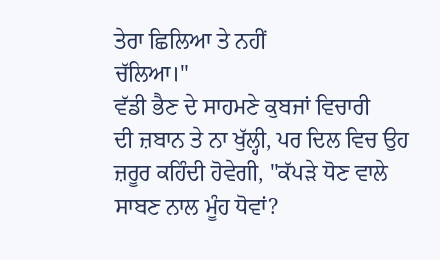ਤੇਰਾ ਛਿਲਿਆ ਤੇ ਨਹੀਂ
ਚੱਲਿਆ।"
ਵੱਡੀ ਭੈਣ ਦੇ ਸਾਹਮਣੇ ਕੁਬਜਾਂ ਵਿਚਾਰੀ
ਦੀ ਜ਼ਬਾਨ ਤੇ ਨਾ ਖੁੱਲ੍ਹੀ, ਪਰ ਦਿਲ ਵਿਚ ਉਹ
ਜ਼ਰੂਰ ਕਹਿੰਦੀ ਹੋਵੇਗੀ, "ਕੱਪੜੇ ਧੋਣ ਵਾਲੇ
ਸਾਬਣ ਨਾਲ ਮੂੰਹ ਧੋਵਾਂ?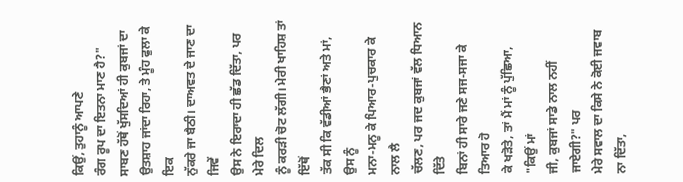ਕਿਉਂ, ਤੁਹਾਨੂੰ ਆਪਣੇ
ਰੰਗ ਰੂਪ ਦਾ ਇਤਨਾ ਮਾਣ ਹੈ?"
ਸਾਬਣ ਹੱਥੋਂ ਖੁੱਸਦਿਆਂ ਹੀ ਕੁਬਜਾਂ ਦਾ
ਉਤਸ਼ਾਹ ਜਾਂਦਾ ਰਿਹਾ, ਤੇ ਮੂੰਹ ਫੁਲਾ ਕੇ ਇਕ
ਨੁੱਕਰੇ ਜਾ ਬੈਠੀ। ਦਾਅਵਤ ਦੇ ਜਾਣ ਦਾ ਜਿਵੇਂ
ਉਸ ਨੇ ਇਰਾਦਾ ਹੀ ਛੱਡ ਦਿੱਤਾ, ਪਰ ਮੇਰੇ ਦਿਲ
ਨੂੰ ਕਰੜੀ ਚੋਟ ਲੱਗੀ। ਮੇਰੀ ਖਾਹਿਸ਼ ਤਾਂ ਇੱਥੋਂ
ਤੱਕ ਸੀ ਕਿ ਵੱਡੀਆਂ ਭੈਣਾਂ ਅਤੇ ਮਾਂ, ਉਸ ਨੂੰ
ਮਨਾ-ਮਨੂ ਕੇ ਪਿਆਰ-ਪੁਚਕਾਰ ਕੇ ਨਾਲ ਲੈ
ਚੱਲਣ, ਪਰ ਜਦ ਕੁਬਜਾਂ ਵੱਲ ਧਿਆਨ ਦਿੱਤੇ
ਬਿਨਾਂ ਹੀ ਸਾਰੇ ਜਣੇ ਸਜ-ਸਜਾ ਕੇ ਤਿਆਰ ਹੋ
ਕੇ ਖੜੋਤੇ, ਤਾਂ ਮੈਂ ਮਾਂ ਨੂੰ ਪੁੱਛਿਆ, "ਕਿਉਂ ਮਾਂ
ਜੀ, ਕੁਬਜਾਂ ਸਾਡੇ ਨਾਲ ਨਹੀਂ ਜਾਏਗੀ?" ਪਰ
ਮੇਰੇ ਸਵਾਲ ਦਾ ਕਿਸੇ ਨੇ ਕੋਈ ਜਵਾਬ ਨਾ ਦਿੱਤਾ,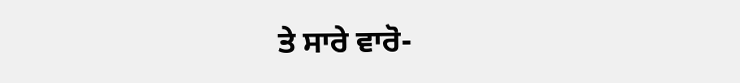ਤੇ ਸਾਰੇ ਵਾਰੋ-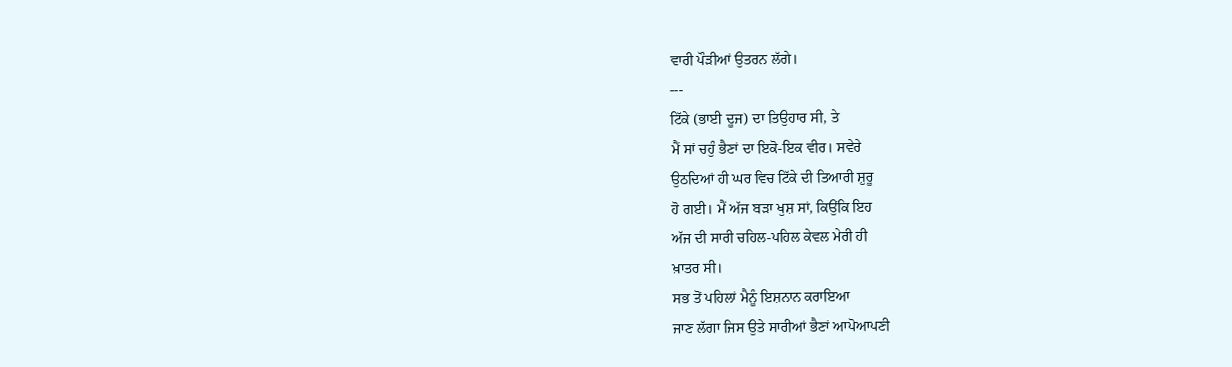ਵਾਰੀ ਪੌੜੀਆਂ ਉਤਰਨ ਲੱਗੇ।
---
ਟਿੱਕੇ (ਭਾਈ ਦੂਜ) ਦਾ ਤਿਉਹਾਰ ਸੀ, ਤੇ
ਮੈਂ ਸਾਂ ਚਹੁੰ ਭੈਣਾਂ ਦਾ ਇਕੋ-ਇਕ ਵੀਰ। ਸਵੇਰੇ
ਉਠਦਿਆਂ ਹੀ ਘਰ ਵਿਚ ਟਿੱਕੇ ਦੀ ਤਿਆਰੀ ਸ਼ੁਰੂ
ਹੋ ਗਈ। ਮੈਂ ਅੱਜ ਬੜਾ ਖੁਸ਼ ਸਾਂ, ਕਿਉਂਕਿ ਇਹ
ਅੱਜ ਦੀ ਸਾਰੀ ਚਹਿਲ-ਪਹਿਲ ਕੇਵਲ ਮੇਰੀ ਹੀ
ਖ਼ਾਤਰ ਸੀ।
ਸਭ ਤੋਂ ਪਹਿਲਾਂ ਮੈਨੂੰ ਇਸ਼ਨਾਨ ਕਰਾਇਆ
ਜਾਣ ਲੱਗਾ ਜਿਸ ਉਤੇ ਸਾਰੀਆਂ ਭੈਣਾਂ ਆਪੋਆਪਣੀ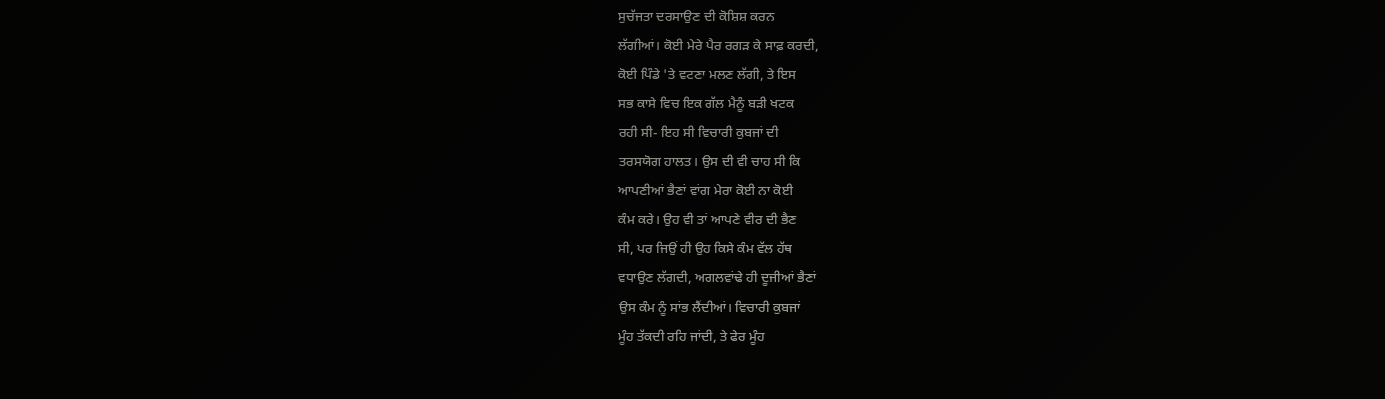ਸੁਚੱਜਤਾ ਦਰਸਾਉਣ ਦੀ ਕੋਸ਼ਿਸ਼ ਕਰਨ
ਲੱਗੀਆਂ। ਕੋਈ ਮੇਰੇ ਪੈਰ ਰਗੜ ਕੇ ਸਾਫ਼ ਕਰਦੀ,
ਕੋਈ ਪਿੰਡੇ 'ਤੇ ਵਟਣਾ ਮਲਣ ਲੱਗੀ, ਤੇ ਇਸ
ਸਭ ਕਾਸੇ ਵਿਚ ਇਕ ਗੱਲ ਮੈਨੂੰ ਬੜੀ ਖਟਕ
ਰਹੀ ਸੀ- ਇਹ ਸੀ ਵਿਚਾਰੀ ਕੁਬਜਾਂ ਦੀ
ਤਰਸਯੋਗ ਹਾਲਤ। ਉਸ ਦੀ ਵੀ ਚਾਹ ਸੀ ਕਿ
ਆਪਣੀਆਂ ਭੈਣਾਂ ਵਾਂਗ ਮੇਰਾ ਕੋਈ ਨਾ ਕੋਈ
ਕੰਮ ਕਰੇ। ਉਹ ਵੀ ਤਾਂ ਆਪਣੇ ਵੀਰ ਦੀ ਭੈਣ
ਸੀ, ਪਰ ਜਿਉਂ ਹੀ ਉਹ ਕਿਸੇ ਕੰਮ ਵੱਲ ਹੱਥ
ਵਧਾਉਣ ਲੱਗਦੀ, ਅਗਲਵਾਂਢੇ ਹੀ ਦੂਜੀਆਂ ਭੈਣਾਂ
ਉਸ ਕੰਮ ਨੂੰ ਸਾਂਭ ਲੈਂਦੀਆਂ। ਵਿਚਾਰੀ ਕੁਬਜਾਂ
ਮੂੰਹ ਤੱਕਦੀ ਰਹਿ ਜਾਂਦੀ, ਤੇ ਫੇਰ ਮੂੰਹ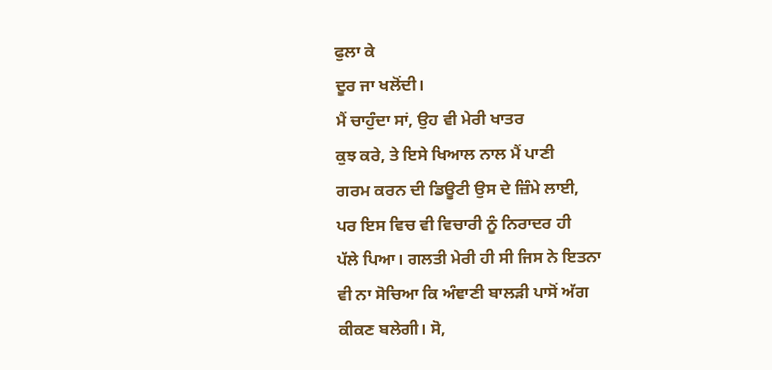ਫੁਲਾ ਕੇ
ਦੂਰ ਜਾ ਖਲੋਂਦੀ।
ਮੈਂ ਚਾਹੁੰਦਾ ਸਾਂ, ਉਹ ਵੀ ਮੇਰੀ ਖਾਤਰ
ਕੁਝ ਕਰੇ, ਤੇ ਇਸੇ ਖਿਆਲ ਨਾਲ ਮੈਂ ਪਾਣੀ
ਗਰਮ ਕਰਨ ਦੀ ਡਿਊਟੀ ਉਸ ਦੇ ਜ਼ਿੰਮੇ ਲਾਈ,
ਪਰ ਇਸ ਵਿਚ ਵੀ ਵਿਚਾਰੀ ਨੂੰ ਨਿਰਾਦਰ ਹੀ
ਪੱਲੇ ਪਿਆ। ਗਲਤੀ ਮੇਰੀ ਹੀ ਸੀ ਜਿਸ ਨੇ ਇਤਨਾ
ਵੀ ਨਾ ਸੋਚਿਆ ਕਿ ਅੰਞਾਣੀ ਬਾਲੜੀ ਪਾਸੋਂ ਅੱਗ
ਕੀਕਣ ਬਲੇਗੀ। ਸੋ,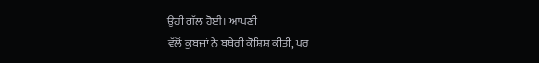ਉਹੀ ਗੱਲ ਹੋਈ। ਆਪਣੀ
ਵੱਲੋਂ ਕੁਬਜਾਂ ਨੇ ਬਥੇਰੀ ਕੋਸ਼ਿਸ਼ ਕੀਤੀ, ਪਰ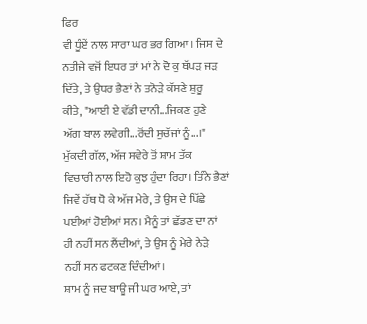ਫਿਰ
ਵੀ ਧੂੰਏਂ ਨਾਲ ਸਾਰਾ ਘਰ ਭਰ ਗਿਆ। ਜਿਸ ਦੇ
ਨਤੀਜੇ ਵਜੋਂ ਇਧਰ ਤਾਂ ਮਾਂ ਨੇ ਦੋ ਕੁ ਥੱਪੜ ਜੜ
ਦਿੱਤੇ, ਤੇ ਉਧਰ ਭੈਣਾਂ ਨੇ ਤਨੋੜੇ ਕੱਸਣੇ ਸ਼ੁਰੂ
ਕੀਤੇ, "ਆਈ ਏ ਵੱਡੀ ਦਾਨੀ...ਜਿਕਣ ਹੁਣੇ
ਅੱਗ ਬਾਲ ਲਵੇਗੀ...ਰੋਂਦੀ ਸੁਚੱਜਾਂ ਨੂੰ...।"
ਮੁੱਕਦੀ ਗੱਲ, ਅੱਜ ਸਵੇਰੇ ਤੋਂ ਸ਼ਾਮ ਤੱਕ
ਵਿਚਾਰੀ ਨਾਲ ਇਹੋ ਕੁਝ ਹੁੰਦਾ ਰਿਹਾ। ਤਿੰਨੇ ਭੈਣਾਂ
ਜਿਵੇਂ ਹੱਥ ਧੋ ਕੇ ਅੱਜ ਮੇਰੇ, ਤੇ ਉਸ ਦੇ ਪਿੱਛੇ
ਪਈਆਂ ਹੋਈਆਂ ਸਨ। ਮੈਨੂੰ ਤਾਂ ਛੱਡਣ ਦਾ ਨਾਂ
ਹੀ ਨਹੀਂ ਸਨ ਲੈਂਦੀਆਂ, ਤੇ ਉਸ ਨੂੰ ਮੇਰੇ ਨੇੜੇ
ਨਹੀਂ ਸਨ ਫਟਕਣ ਦਿੰਦੀਆਂ।
ਸ਼ਾਮ ਨੂੰ ਜਦ ਬਾਊ ਜੀ ਘਰ ਆਏ, ਤਾਂ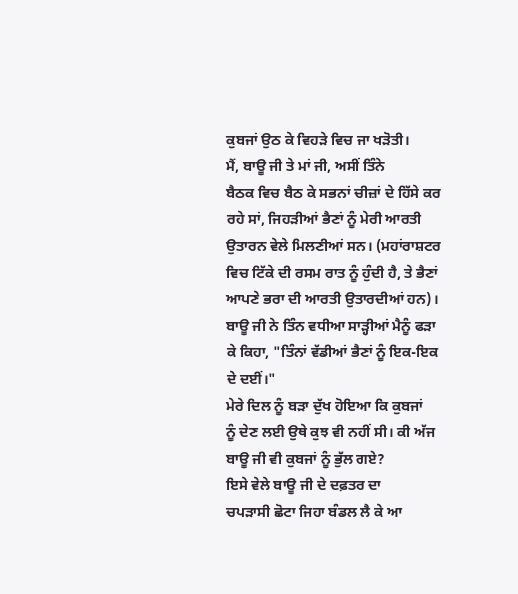ਕੁਬਜਾਂ ਉਠ ਕੇ ਵਿਹੜੇ ਵਿਚ ਜਾ ਖੜੋਤੀ।
ਮੈਂ, ਬਾਊ ਜੀ ਤੇ ਮਾਂ ਜੀ, ਅਸੀਂ ਤਿੰਨੇ
ਬੈਠਕ ਵਿਚ ਬੈਠ ਕੇ ਸਭਨਾਂ ਚੀਜ਼ਾਂ ਦੇ ਹਿੱਸੇ ਕਰ
ਰਹੇ ਸਾਂ, ਜਿਹੜੀਆਂ ਭੈਣਾਂ ਨੂੰ ਮੇਰੀ ਆਰਤੀ
ਉਤਾਰਨ ਵੇਲੇ ਮਿਲਣੀਆਂ ਸਨ। (ਮਹਾਂਰਾਸ਼ਟਰ
ਵਿਚ ਟਿੱਕੇ ਦੀ ਰਸਮ ਰਾਤ ਨੂੰ ਹੁੰਦੀ ਹੈ, ਤੇ ਭੈਣਾਂ
ਆਪਣੇ ਭਰਾ ਦੀ ਆਰਤੀ ਉਤਾਰਦੀਆਂ ਹਨ)।
ਬਾਊ ਜੀ ਨੇ ਤਿੰਨ ਵਧੀਆ ਸਾੜ੍ਹੀਆਂ ਮੈਨੂੰ ਫੜਾ
ਕੇ ਕਿਹਾ, "ਤਿੰਨਾਂ ਵੱਡੀਆਂ ਭੈਣਾਂ ਨੂੰ ਇਕ-ਇਕ
ਦੇ ਦਈਂ।"
ਮੇਰੇ ਦਿਲ ਨੂੰ ਬੜਾ ਦੁੱਖ ਹੋਇਆ ਕਿ ਕੁਬਜਾਂ
ਨੂੰ ਦੇਣ ਲਈ ਉਥੇ ਕੁਝ ਵੀ ਨਹੀਂ ਸੀ। ਕੀ ਅੱਜ
ਬਾਊ ਜੀ ਵੀ ਕੁਬਜਾਂ ਨੂੰ ਭੁੱਲ ਗਏ?
ਇਸੇ ਵੇਲੇ ਬਾਊ ਜੀ ਦੇ ਦਫ਼ਤਰ ਦਾ
ਚਪੜਾਸੀ ਛੋਟਾ ਜਿਹਾ ਬੰਡਲ ਲੈ ਕੇ ਆ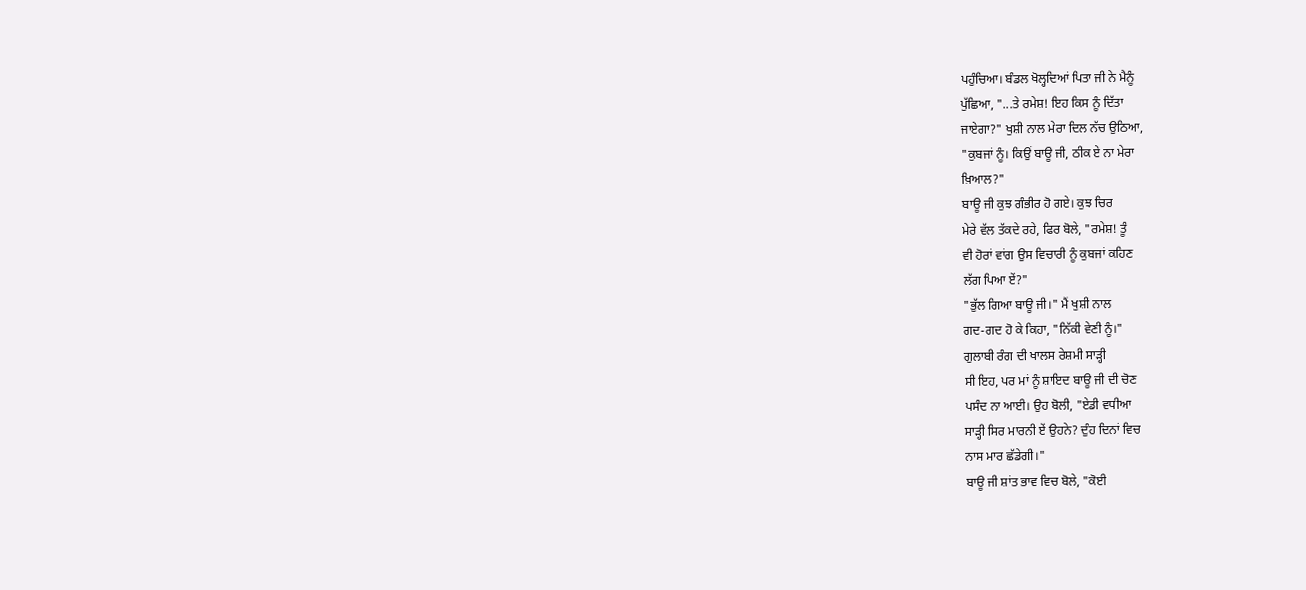ਪਹੁੰਚਿਆ। ਬੰਡਲ ਖੋਲ੍ਹਦਿਆਂ ਪਿਤਾ ਜੀ ਨੇ ਮੈਨੂੰ
ਪੁੱਛਿਆ, "...ਤੇ ਰਮੇਸ਼! ਇਹ ਕਿਸ ਨੂੰ ਦਿੱਤਾ
ਜਾਏਗਾ?" ਖੁਸ਼ੀ ਨਾਲ ਮੇਰਾ ਦਿਲ ਨੱਚ ਉਠਿਆ,
"ਕੁਬਜਾਂ ਨੂੰ। ਕਿਉਂ ਬਾਊ ਜੀ, ਠੀਕ ਏ ਨਾ ਮੇਰਾ
ਖ਼ਿਆਲ?"
ਬਾਊ ਜੀ ਕੁਝ ਗੰਭੀਰ ਹੋ ਗਏ। ਕੁਝ ਚਿਰ
ਮੇਰੇ ਵੱਲ ਤੱਕਦੇ ਰਹੇ, ਫਿਰ ਬੋਲੇ, "ਰਮੇਸ਼! ਤੂੰ
ਵੀ ਹੋਰਾਂ ਵਾਂਗ ਉਸ ਵਿਚਾਰੀ ਨੂੰ ਕੁਬਜਾਂ ਕਹਿਣ
ਲੱਗ ਪਿਆ ਏਂ?"
"ਭੁੱਲ ਗਿਆ ਬਾਊ ਜੀ।" ਮੈਂ ਖੁਸ਼ੀ ਨਾਲ
ਗਦ-ਗਦ ਹੋ ਕੇ ਕਿਹਾ, "ਨਿੱਕੀ ਵੇਣੀ ਨੂੰ।"
ਗੁਲਾਬੀ ਰੰਗ ਦੀ ਖਾਲਸ ਰੇਸ਼ਮੀ ਸਾੜ੍ਹੀ
ਸੀ ਇਹ, ਪਰ ਮਾਂ ਨੂੰ ਸ਼ਾਇਦ ਬਾਊ ਜੀ ਦੀ ਚੋਣ
ਪਸੰਦ ਨਾ ਆਈ। ਉਹ ਬੋਲੀ, "ਏਡੀ ਵਧੀਆ
ਸਾੜ੍ਹੀ ਸਿਰ ਮਾਰਨੀ ਏਂ ਉਹਨੇ? ਦੁੰਹ ਦਿਨਾਂ ਵਿਚ
ਨਾਸ ਮਾਰ ਛੱਡੇਗੀ।"
ਬਾਊ ਜੀ ਸ਼ਾਂਤ ਭਾਵ ਵਿਚ ਬੋਲੇ, "ਕੋਈ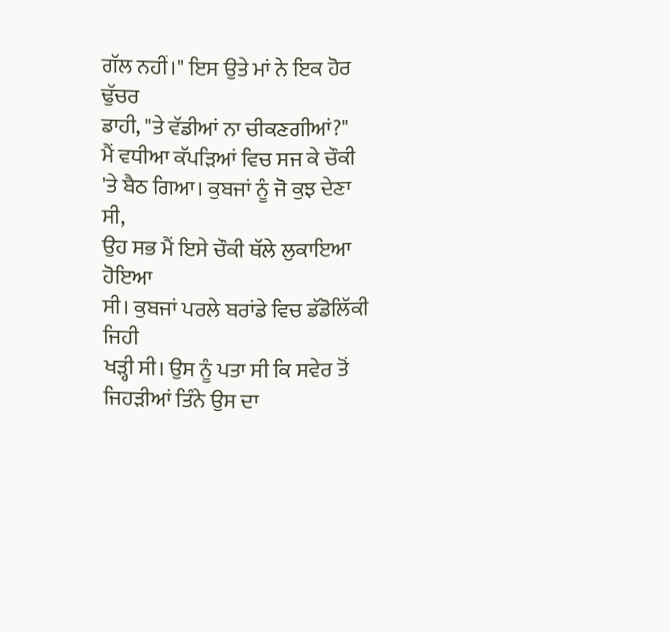ਗੱਲ ਨਹੀਂ।" ਇਸ ਉਤੇ ਮਾਂ ਨੇ ਇਕ ਹੋਰ ਢੁੱਚਰ
ਡਾਹੀ, "ਤੇ ਵੱਡੀਆਂ ਨਾ ਚੀਕਣਗੀਆਂ?"
ਮੈਂ ਵਧੀਆ ਕੱਪੜਿਆਂ ਵਿਚ ਸਜ ਕੇ ਚੌਕੀ
'ਤੇ ਬੈਠ ਗਿਆ। ਕੁਬਜਾਂ ਨੂੰ ਜੋ ਕੁਝ ਦੇਣਾ ਸੀ,
ਉਹ ਸਭ ਮੈਂ ਇਸੇ ਚੌਕੀ ਥੱਲੇ ਲੁਕਾਇਆ ਹੋਇਆ
ਸੀ। ਕੁਬਜਾਂ ਪਰਲੇ ਬਰਾਂਡੇ ਵਿਚ ਡੱਡੋਲਿੱਕੀ ਜਿਹੀ
ਖੜ੍ਹੀ ਸੀ। ਉਸ ਨੂੰ ਪਤਾ ਸੀ ਕਿ ਸਵੇਰ ਤੋਂ
ਜਿਹੜੀਆਂ ਤਿੰਨੇ ਉਸ ਦਾ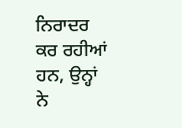ਨਿਰਾਦਰ ਕਰ ਰਹੀਆਂ
ਹਨ, ਉਨ੍ਹਾਂ ਨੇ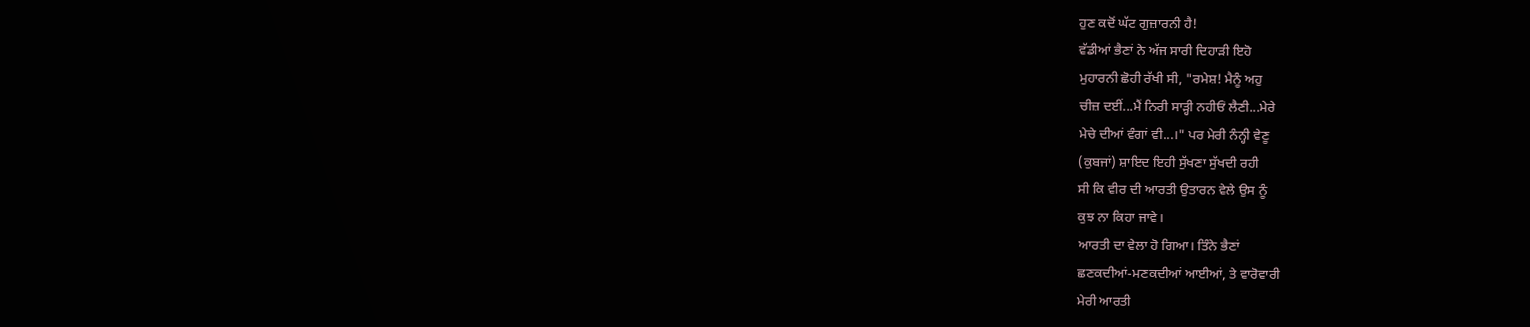ਹੁਣ ਕਦੋਂ ਘੱਟ ਗੁਜ਼ਾਰਨੀ ਹੈ!
ਵੱਡੀਆਂ ਭੈਣਾਂ ਨੇ ਅੱਜ ਸਾਰੀ ਦਿਹਾੜੀ ਇਹੋ
ਮੁਹਾਰਨੀ ਛੋਹੀ ਰੱਖੀ ਸੀ, "ਰਮੇਸ਼! ਮੈਨੂੰ ਅਹੁ
ਚੀਜ਼ ਦਈਂ...ਮੈਂ ਨਿਰੀ ਸਾੜ੍ਹੀ ਨਹੀਓਂ ਲੈਣੀ...ਮੇਰੇ
ਮੇਚੇ ਦੀਆਂ ਵੰਗਾਂ ਵੀ...।" ਪਰ ਮੇਰੀ ਨੰਨ੍ਹੀ ਵੇਣੂ
(ਕੁਬਜਾਂ) ਸ਼ਾਇਦ ਇਹੀ ਸੁੱਖਣਾ ਸੁੱਖਦੀ ਰਹੀ
ਸੀ ਕਿ ਵੀਰ ਦੀ ਆਰਤੀ ਉਤਾਰਨ ਵੇਲੇ ਉਸ ਨੂੰ
ਕੁਝ ਨਾ ਕਿਹਾ ਜਾਵੇ।
ਆਰਤੀ ਦਾ ਵੇਲਾ ਹੋ ਗਿਆ। ਤਿੰਨੇ ਭੈਣਾਂ
ਛਣਕਦੀਆਂ-ਮਣਕਦੀਆਂ ਆਈਆਂ, ਤੇ ਵਾਰੋਵਾਰੀ
ਮੇਰੀ ਆਰਤੀ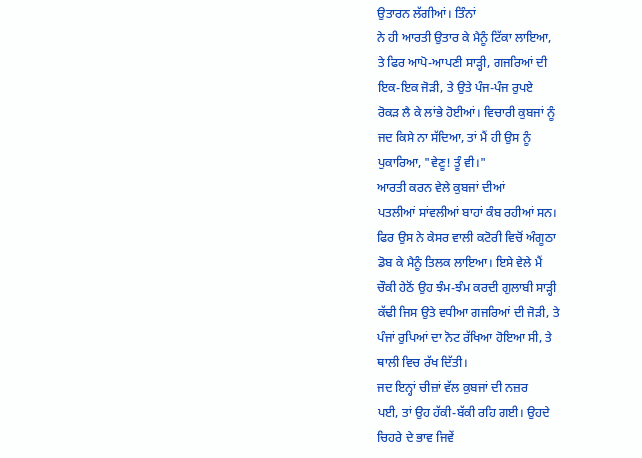ਉਤਾਰਨ ਲੱਗੀਆਂ। ਤਿੰਨਾਂ
ਨੇ ਹੀ ਆਰਤੀ ਉਤਾਰ ਕੇ ਮੈਨੂੰ ਟਿੱਕਾ ਲਾਇਆ,
ਤੇ ਫਿਰ ਆਪੋ-ਆਪਣੀ ਸਾੜ੍ਹੀ, ਗਜਰਿਆਂ ਦੀ
ਇਕ-ਇਕ ਜੋੜੀ, ਤੇ ਉਤੇ ਪੰਜ-ਪੰਜ ਰੁਪਏ
ਰੋਕੜ ਲੈ ਕੇ ਲਾਂਭੇ ਹੋਈਆਂ। ਵਿਚਾਰੀ ਕੁਬਜਾਂ ਨੂੰ
ਜਦ ਕਿਸੇ ਨਾ ਸੱਦਿਆ, ਤਾਂ ਮੈਂ ਹੀ ਉਸ ਨੂੰ
ਪੁਕਾਰਿਆ, "ਵੇਣੂ! ਤੂੰ ਵੀ।"
ਆਰਤੀ ਕਰਨ ਵੇਲੇ ਕੁਬਜਾਂ ਦੀਆਂ
ਪਤਲੀਆਂ ਸਾਂਵਲੀਆਂ ਬਾਹਾਂ ਕੰਬ ਰਹੀਆਂ ਸਨ।
ਫਿਰ ਉਸ ਨੇ ਕੇਸਰ ਵਾਲੀ ਕਟੋਰੀ ਵਿਚੋਂ ਅੰਗੂਠਾ
ਡੋਬ ਕੇ ਮੈਨੂੰ ਤਿਲਕ ਲਾਇਆ। ਇਸੇ ਵੇਲੇ ਮੈਂ
ਚੌਕੀ ਹੇਠੋਂ ਉਹ ਝੰਮ-ਝੰਮ ਕਰਦੀ ਗੁਲਾਬੀ ਸਾੜ੍ਹੀ
ਕੱਢੀ ਜਿਸ ਉਤੇ ਵਧੀਆ ਗਜਰਿਆਂ ਦੀ ਜੋੜੀ, ਤੇ
ਪੰਜਾਂ ਰੁਪਿਆਂ ਦਾ ਨੋਟ ਰੱਖਿਆ ਹੋਇਆ ਸੀ, ਤੇ
ਥਾਲੀ ਵਿਚ ਰੱਖ ਦਿੱਤੀ।
ਜਦ ਇਨ੍ਹਾਂ ਚੀਜ਼ਾਂ ਵੱਲ ਕੁਬਜਾਂ ਦੀ ਨਜ਼ਰ
ਪਈ, ਤਾਂ ਉਹ ਹੱਕੀ-ਬੱਕੀ ਰਹਿ ਗਈ। ਉਹਦੇ
ਚਿਹਰੇ ਦੇ ਭਾਵ ਜਿਵੇਂ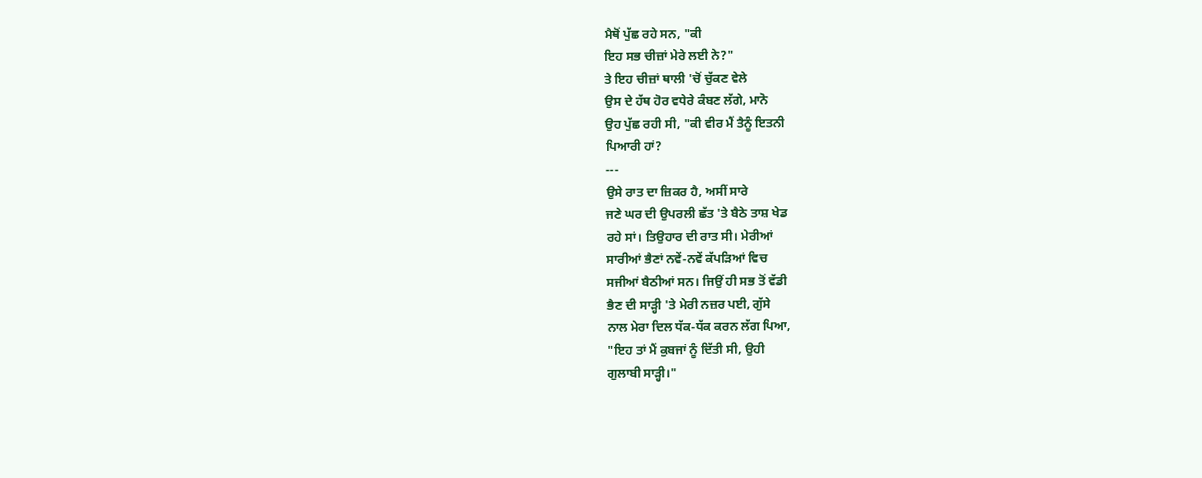ਮੈਥੋਂ ਪੁੱਛ ਰਹੇ ਸਨ, "ਕੀ
ਇਹ ਸਭ ਚੀਜ਼ਾਂ ਮੇਰੇ ਲਈ ਨੇ?"
ਤੇ ਇਹ ਚੀਜ਼ਾਂ ਥਾਲੀ 'ਚੋਂ ਚੁੱਕਣ ਵੇਲੇ
ਉਸ ਦੇ ਹੱਥ ਹੋਰ ਵਧੇਰੇ ਕੰਬਣ ਲੱਗੇ, ਮਾਨੋ
ਉਹ ਪੁੱਛ ਰਹੀ ਸੀ, "ਕੀ ਵੀਰ ਮੈਂ ਤੈਨੂੰ ਇਤਨੀ
ਪਿਆਰੀ ਹਾਂ?
---
ਉਸੇ ਰਾਤ ਦਾ ਜ਼ਿਕਰ ਹੈ, ਅਸੀਂ ਸਾਰੇ
ਜਣੇ ਘਰ ਦੀ ਉਪਰਲੀ ਛੱਤ 'ਤੇ ਬੈਠੇ ਤਾਸ਼ ਖੇਡ
ਰਹੇ ਸਾਂ। ਤਿਉਹਾਰ ਦੀ ਰਾਤ ਸੀ। ਮੇਰੀਆਂ
ਸਾਰੀਆਂ ਭੈਣਾਂ ਨਵੇਂ-ਨਵੇਂ ਕੱਪੜਿਆਂ ਵਿਚ
ਸਜੀਆਂ ਬੈਠੀਆਂ ਸਨ। ਜਿਉਂ ਹੀ ਸਭ ਤੋਂ ਵੱਡੀ
ਭੈਣ ਦੀ ਸਾੜ੍ਹੀ 'ਤੇ ਮੇਰੀ ਨਜ਼ਰ ਪਈ, ਗੁੱਸੇ
ਨਾਲ ਮੇਰਾ ਦਿਲ ਧੱਕ-ਧੱਕ ਕਰਨ ਲੱਗ ਪਿਆ,
"ਇਹ ਤਾਂ ਮੈਂ ਕੁਬਜਾਂ ਨੂੰ ਦਿੱਤੀ ਸੀ, ਉਹੀ
ਗੁਲਾਬੀ ਸਾੜ੍ਹੀ।"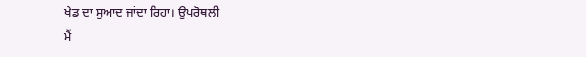ਖੇਡ ਦਾ ਸੁਆਦ ਜਾਂਦਾ ਰਿਹਾ। ਉਪਰੋਥਲੀ
ਮੈਂ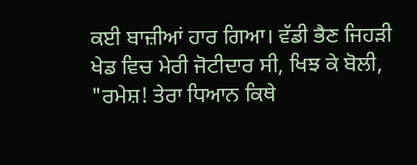ਕਈ ਬਾਜ਼ੀਆਂ ਹਾਰ ਗਿਆ। ਵੱਡੀ ਭੈਣ ਜਿਹੜੀ
ਖੇਡ ਵਿਚ ਮੇਰੀ ਜੋਟੀਦਾਰ ਸੀ, ਖਿਝ ਕੇ ਬੋਲੀ,
"ਰਮੇਸ਼! ਤੇਰਾ ਧਿਆਨ ਕਿਥੇ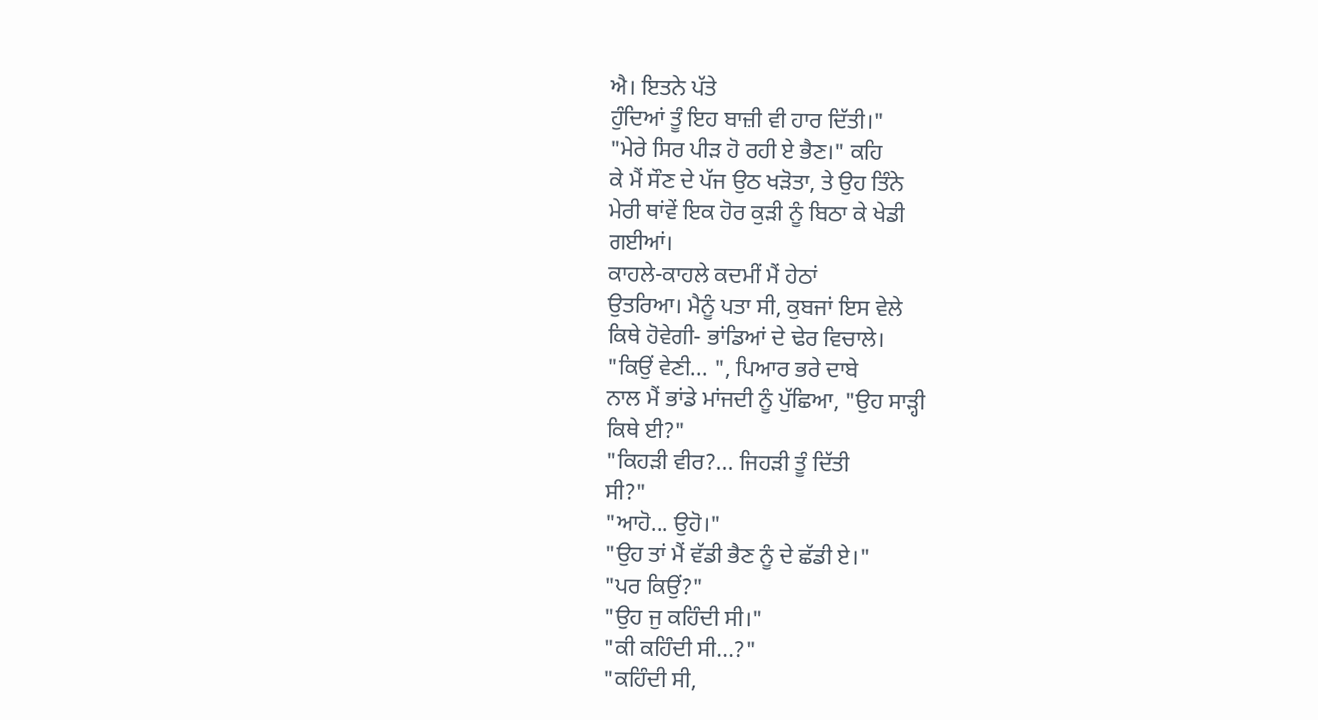ਐ। ਇਤਨੇ ਪੱਤੇ
ਹੁੰਦਿਆਂ ਤੂੰ ਇਹ ਬਾਜ਼ੀ ਵੀ ਹਾਰ ਦਿੱਤੀ।"
"ਮੇਰੇ ਸਿਰ ਪੀੜ ਹੋ ਰਹੀ ਏ ਭੈਣ।" ਕਹਿ
ਕੇ ਮੈਂ ਸੌਣ ਦੇ ਪੱਜ ਉਠ ਖੜੋਤਾ, ਤੇ ਉਹ ਤਿੰਨੇ
ਮੇਰੀ ਥਾਂਵੇਂ ਇਕ ਹੋਰ ਕੁੜੀ ਨੂੰ ਬਿਠਾ ਕੇ ਖੇਡੀ
ਗਈਆਂ।
ਕਾਹਲੇ-ਕਾਹਲੇ ਕਦਮੀਂ ਮੈਂ ਹੇਠਾਂ
ਉਤਰਿਆ। ਮੈਨੂੰ ਪਤਾ ਸੀ, ਕੁਬਜਾਂ ਇਸ ਵੇਲੇ
ਕਿਥੇ ਹੋਵੇਗੀ- ਭਾਂਡਿਆਂ ਦੇ ਢੇਰ ਵਿਚਾਲੇ।
"ਕਿਉਂ ਵੇਣੀ... ", ਪਿਆਰ ਭਰੇ ਦਾਬੇ
ਨਾਲ ਮੈਂ ਭਾਂਡੇ ਮਾਂਜਦੀ ਨੂੰ ਪੁੱਛਿਆ, "ਉਹ ਸਾੜ੍ਹੀ
ਕਿਥੇ ਈ?"
"ਕਿਹੜੀ ਵੀਰ?... ਜਿਹੜੀ ਤੂੰ ਦਿੱਤੀ
ਸੀ?"
"ਆਹੋ... ਉਹੋ।"
"ਉਹ ਤਾਂ ਮੈਂ ਵੱਡੀ ਭੈਣ ਨੂੰ ਦੇ ਛੱਡੀ ਏ।"
"ਪਰ ਕਿਉਂ?"
"ਉਹ ਜੁ ਕਹਿੰਦੀ ਸੀ।"
"ਕੀ ਕਹਿੰਦੀ ਸੀ...?"
"ਕਹਿੰਦੀ ਸੀ,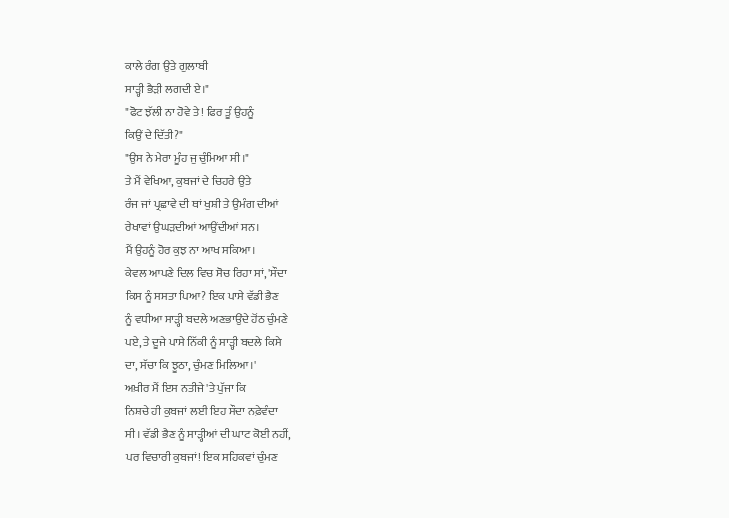ਕਾਲੇ ਰੰਗ ਉਤੇ ਗੁਲਾਬੀ
ਸਾੜ੍ਹੀ ਭੈੜੀ ਲਗਦੀ ਏ।"
"ਫੋਟ ਝੱਲੀ ਨਾ ਹੋਵੇ ਤੇ! ਫਿਰ ਤੂੰ ਉਹਨੂੰ
ਕਿਉਂ ਦੇ ਦਿੱਤੀ?"
"ਉਸ ਨੇ ਮੇਰਾ ਮੂੰਹ ਜੁ ਚੁੰਮਿਆ ਸੀ।"
ਤੇ ਮੈਂ ਵੇਖਿਆ, ਕੁਬਜਾਂ ਦੇ ਚਿਹਰੇ ਉਤੇ
ਰੰਜ ਜਾਂ ਪ੍ਰਛਾਵੇ ਦੀ ਥਾਂ ਖੁਸ਼ੀ ਤੇ ਉਮੰਗ ਦੀਆਂ
ਰੇਖਾਵਾਂ ਉਘੜਦੀਆਂ ਆਉਂਦੀਆਂ ਸਨ।
ਮੈਂ ਉਹਨੂੰ ਹੋਰ ਕੁਝ ਨਾ ਆਖ ਸਕਿਆ।
ਕੇਵਲ ਆਪਣੇ ਦਿਲ ਵਿਚ ਸੋਚ ਰਿਹਾ ਸਾਂ, 'ਸੌਦਾ
ਕਿਸ ਨੂੰ ਸਸਤਾ ਪਿਆ? ਇਕ ਪਾਸੇ ਵੱਡੀ ਭੈਣ
ਨੂੰ ਵਧੀਆ ਸਾੜ੍ਹੀ ਬਦਲੇ ਅਣਭਾਉਂਦੇ ਹੋਂਠ ਚੁੰਮਣੇ
ਪਏ, ਤੇ ਦੂਜੇ ਪਾਸੇ ਨਿੱਕੀ ਨੂੰ ਸਾੜ੍ਹੀ ਬਦਲੇ ਕਿਸੇ
ਦਾ, ਸੱਚਾ ਕਿ ਝੂਠਾ, ਚੁੰਮਣ ਮਿਲਿਆ।'
ਅਖ਼ੀਰ ਮੈਂ ਇਸ ਨਤੀਜੇ 'ਤੇ ਪੁੱਜਾ ਕਿ
ਨਿਸ਼ਚੇ ਹੀ ਕੁਬਜਾਂ ਲਈ ਇਹ ਸੌਦਾ ਨਫ਼ੇਵੰਦਾ
ਸੀ। ਵੱਡੀ ਭੈਣ ਨੂੰ ਸਾੜ੍ਹੀਆਂ ਦੀ ਘਾਟ ਕੋਈ ਨਹੀਂ,
ਪਰ ਵਿਚਾਰੀ ਕੁਬਜਾਂ! ਇਕ ਸਹਿਕਵਾਂ ਚੁੰਮਣ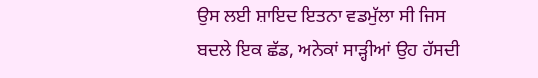ਉਸ ਲਈ ਸ਼ਾਇਦ ਇਤਨਾ ਵਡਮੁੱਲਾ ਸੀ ਜਿਸ
ਬਦਲੇ ਇਕ ਛੱਡ, ਅਨੇਕਾਂ ਸਾੜ੍ਹੀਆਂ ਉਹ ਹੱਸਦੀ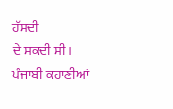ਹੱਸਦੀ
ਦੇ ਸਕਦੀ ਸੀ।
ਪੰਜਾਬੀ ਕਹਾਣੀਆਂ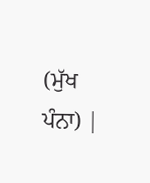(ਮੁੱਖ ਪੰਨਾ) |